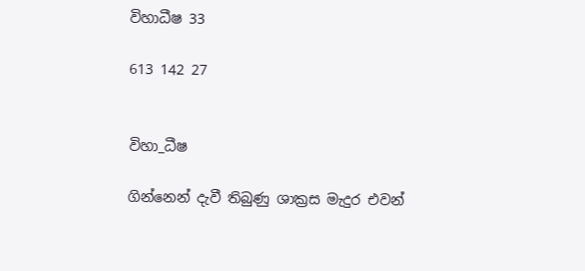විහාධීෂ 33

613 142 27


විහා_ධීෂ

ගින්නෙන් දැවී තිබුණු ශාක්‍රස මැදුර එවන්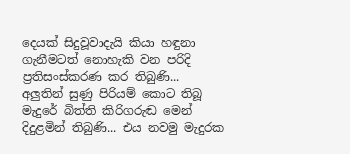දෙයක් සිදුවූවාදැයි කියා හඳුනා ගැනීමටත් නොහැකි වන පරිදි ප්‍රතිසංස්කරණ කර තිබුණි... අලුතින් සුණු පිරියම් කොට තිබූ මැදුරේ බිත්ති කිරිගරුඬ මෙන් දිදුළමින් තිබුණි... එය නවමු මැදුරක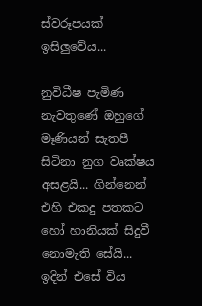ස්වරූපයක් ඉසිලුවේය...

නුවිධීෂ පැමිණ නැවතුණේ ඔහුගේ මෑණියන් සැතපී සිටිනා නුග වෘක්ෂය අසළයි... ගින්නෙන් එහි එකදු පතකට හෝ හානියක් සිදුවී නොමැති සේයි... ඉදින් එසේ විය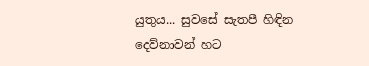යුතුය... සුවසේ සැතපී හිඳින දෙව්නාවන් හට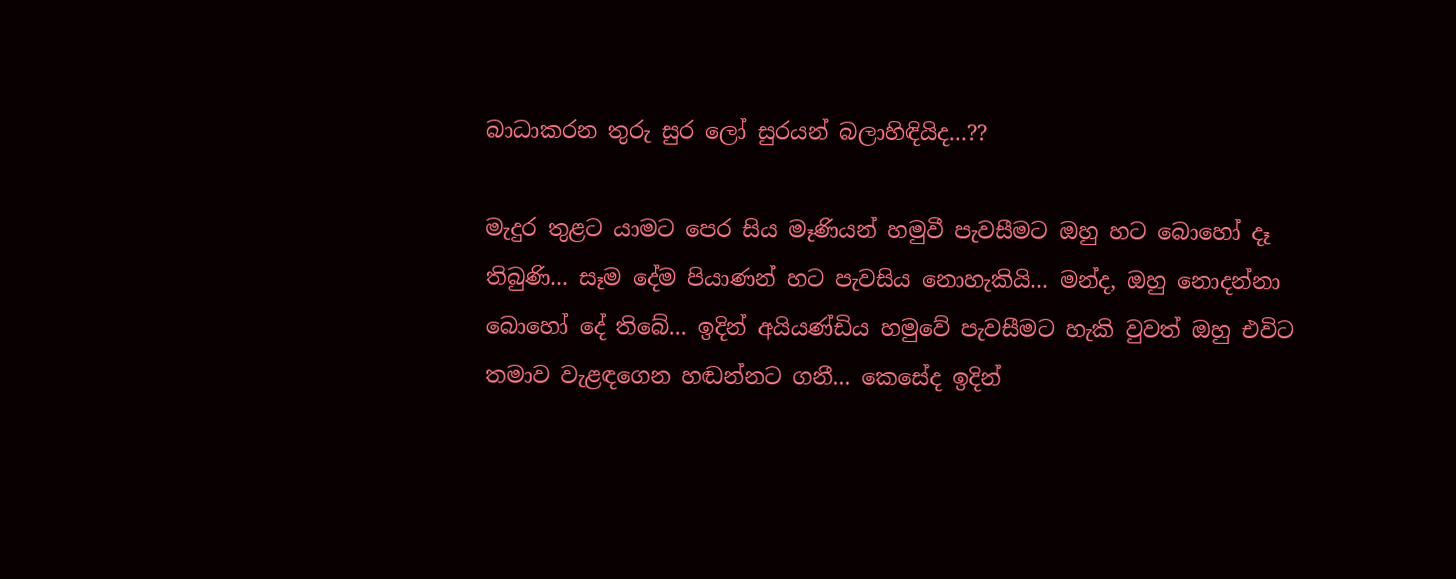බාධාකරන තුරු සුර ලෝ සුරයන් බලාහිඳියිද...??

මැදුර තුළට යාමට පෙර සිය මෑණියන් හමුවී පැවසීමට ඔහු හට බොහෝ දෑ තිබුණි... සෑම දේම පියාණන් හට පැවසිය නොහැකියි... මන්ද, ඔහු නොදන්නා බොහෝ දේ තිබේ... ඉදින් අයියණ්ඩිය හමුවේ පැවසීමට හැකි වුවත් ඔහු එවිට තමාව වැළඳගෙන හඬන්නට ගනී... කෙසේද ඉදින්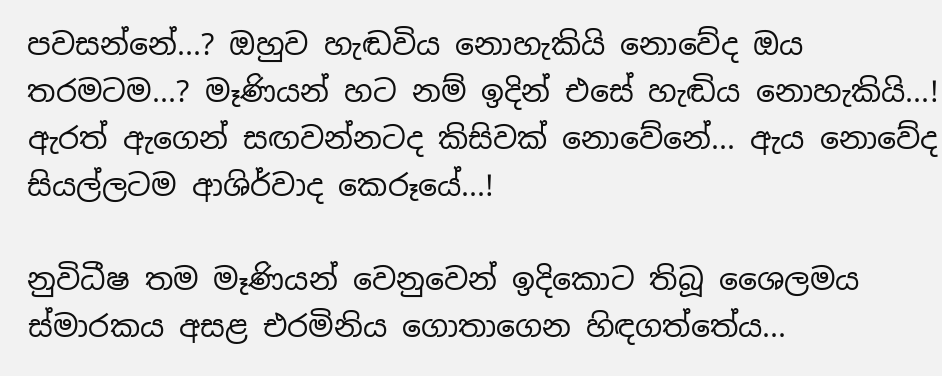පවසන්නේ...? ඔහුව හැඬවිය නොහැකියි නොවේද ඔය තරමටම...? මෑණියන් හට නම් ඉදින් එසේ හැඬිය නොහැකියි...! ඇරත් ඇගෙන් සඟවන්නටද කිසිවක් නොවේනේ... ඇය නොවේද සියල්ලටම ආශිර්වාද කෙරූයේ...!

නුවිධීෂ තම මෑණියන් වෙනුවෙන් ඉදිකොට තිබූ ශෛලමය ස්මාරකය අසළ එරමිනිය ගොතාගෙන හිඳගත්තේය...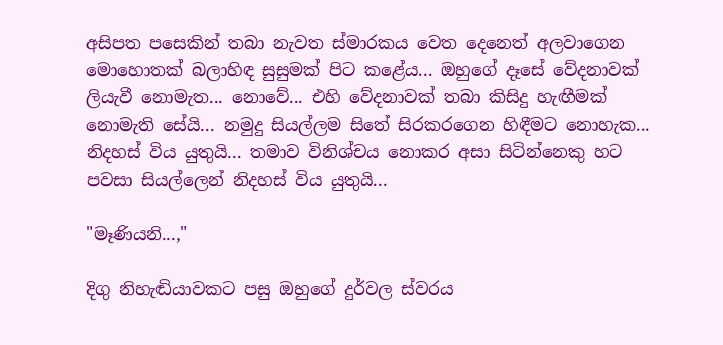අසිපත පසෙකින් තබා නැවත ස්මාරකය වෙත දෙනෙත් අලවාගෙන මොහොතක් බලාහිඳ සුසුමක් පිට කළේය... ඔහුගේ දෑසේ වේදනාවක් ලියැවී නොමැත... නොවේ... එහි වේදනාවක් තබා කිසිදු හැඟීමක් නොමැති සේයි... නමුදු සියල්ලම සිතේ සිරකරගෙන හිඳීමට නොහැක... නිදහස් විය යුතුයි... තමාව විනිශ්චය නොකර අසා සිටින්නෙකු හට පවසා සියල්ලෙන් නිදහස් විය යුතුයි...

"මෑණියනි...,"

දිගු නිහැඬියාවකට පසු ඔහුගේ දුර්වල ස්වරය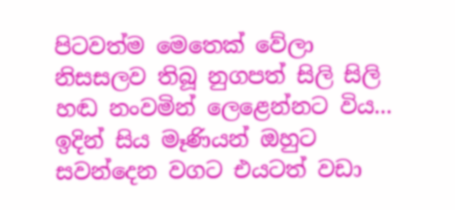පිටවත්ම මෙතෙක් වේලා නිසසලව තිබූ නුගපත් සිලි සිලි හඬ නංවමින් ලෙළෙන්නට විය... ඉදින් සිය මෑණියන් ඔහුට සවන්දෙන වගට එයටත් වඩා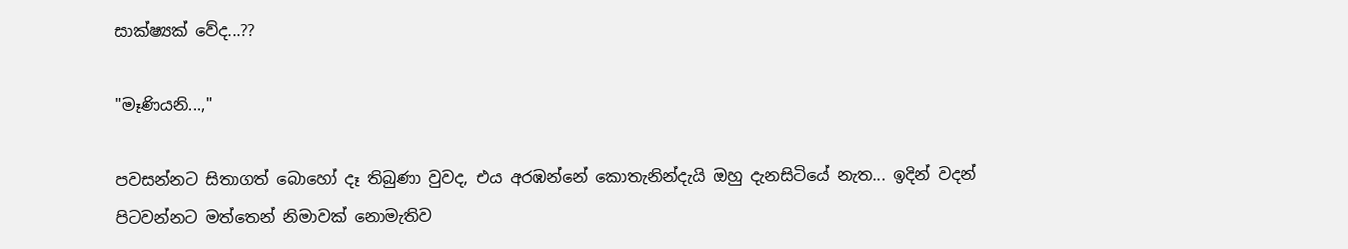සාක්ෂ්‍යක් වේද...??

"මෑණියනි...,"

පවසන්නට සිතාගත් බොහෝ දෑ තිබුණා වුවද, එය අරඹන්නේ කොතැනින්දැයි ඔහු දැනසිටියේ නැත... ඉදින් වදන් පිටවන්නට මත්තෙන් නිමාවක් නොමැතිව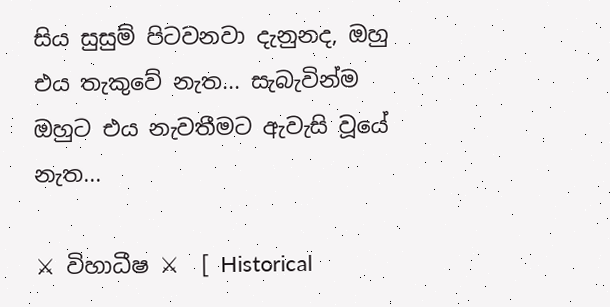සිය සුසුම් පිටවනවා දැනුනද, ඔහු එය තැකුවේ නැත... සැබැවින්ම ඔහුට එය නැවතීමට ඇවැසි වූයේ නැත...

⚔ විහාධීෂ ⚔  [ Historical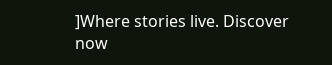]Where stories live. Discover now